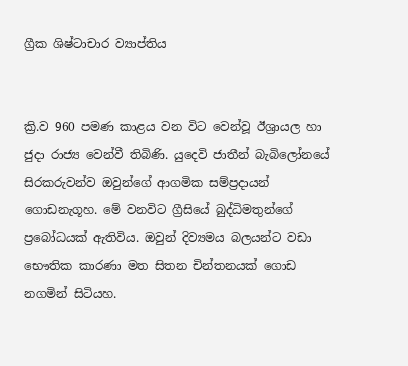ග්‍රීක ශිෂ්ටාචාර ව්‍යාප්තිය


ක්‍රි.ව 960 පමණ කාළය වන විට වෙන්වූ ඊශ්‍රායල හා ජුදා රාජ්‍ය වෙන්වී තිබිණි. යුදෙවි ජාතීන් බැබිලෝනයේ සිරකරුවන්ව ඔවුන්ගේ ආගමික සම්ප්‍රදායන් ගොඩනැගූහ. මේ වනවිට ග්‍රීසියේ බුද්ධිමතුන්ගේ ප්‍රබෝධයක් ඇතිවිය. ඔවුන් දිව්‍යමය බලයන්ට වඩා භෞතික කාරණා මත සිතන චින්තනයක් ගොඩ නගමින් සිටියහ.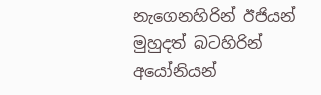නැගෙනහිරින් ඊජියන් මුහුදත් බටහිරින් අයෝනියන්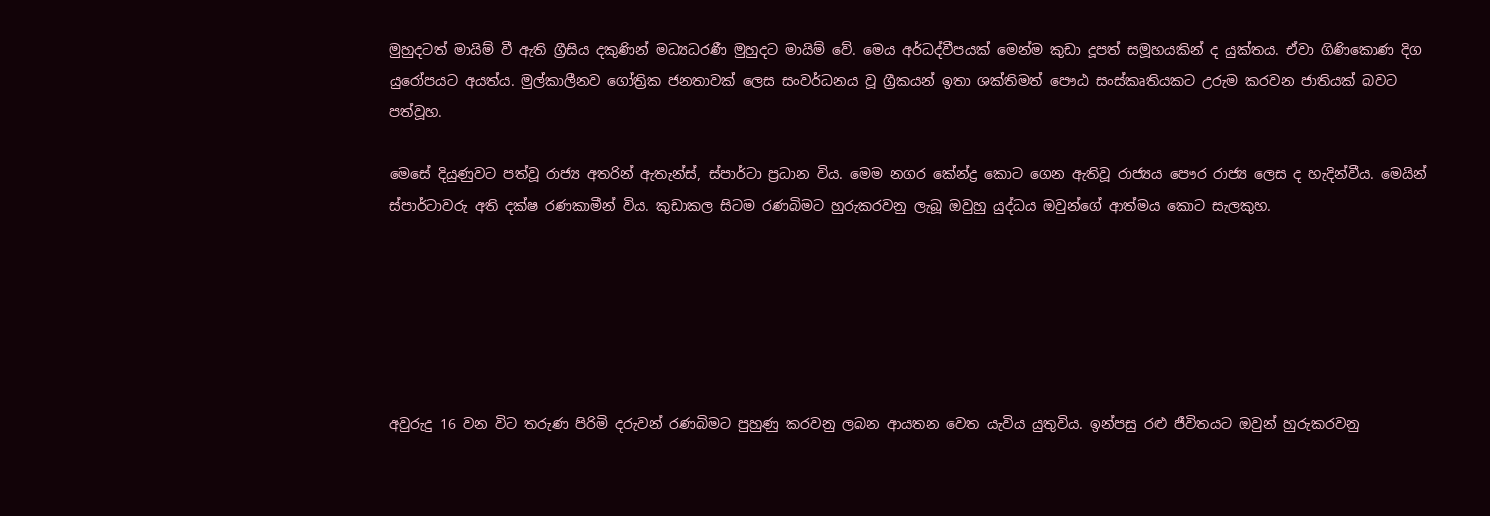මුහුදටත් මායිම් වී ඇති ග්‍රීසිය දකුණින් මධ්‍යධරණී මුහුදට මායිම් වේ. මෙය අර්ධද්වීපයක් මෙන්ම කුඩා දූපත් සමූහයකින් ද යුක්තය. ඒවා ගිණිකොණ දිග යුරෝපයට අයත්ය. මුල්කාලීනව ගෝත්‍රික ජනතාවක් ලෙස සංවර්ධනය වූ ග්‍රීකයන් ඉතා ශක්තිමත් පෞඨ සංස්කෘතියකට උරුම කරවන ජාතියක් බවට පත්වූහ.

මෙසේ දියුණුවට පත්වූ රාජ්‍ය අතරින් ඇතැන්ස්, ස්පාර්ටා ප්‍රධාන විය. මෙම නගර කේන්ද්‍ර කොට ගෙන ඇතිවූ රාජ්‍යය පෞර රාජ්‍ය ලෙස ද හැදින්වීය. මෙයින් ස්පාර්ටාවරු අති දක්ෂ රණකාමීන් විය. කුඩාකල සිටම රණබිමට හුරුකරවනු ලැබූ ඔවුහු යුද්ධය ඔවුන්ගේ ආත්මය කොට සැලකුහ.






අවුරුදු 16 වන විට තරුණ පිරිමි දරුවන් රණබිමට පුහුණු කරවනු ලබන ආයතන වෙත යැවිය යුතුවිය. ඉන්පසු රළු ජීවිතයට ඔවුන් හුරුකරවනු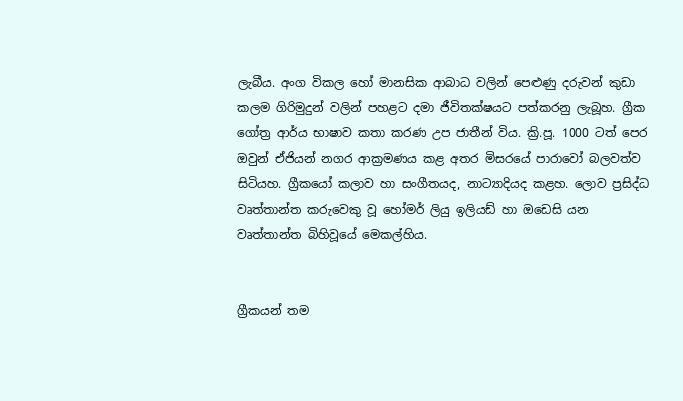ලැබීය. අංග විකල හෝ මානසික ආබාධ වලින් පෙළුණු දරුවන් කුඩා කලම ගිරිමුදුන් වලින් පහළට දමා ජීවිතක්ෂයට පත්කරනු ලැබූහ. ග්‍රීක ගෝත්‍ර ආර්ය භාෂාව කතා කරණ උප ජාතීන් විය. ක්‍රි.පූ. 1000 ටත් පෙර ඔවුන් ඒජියන් නගර ආක්‍රමණය කළ අතර මිසරයේ පාරාවෝ බලවත්ව සිටියහ. ග්‍රීකයෝ කලාව හා සංගීතයද, නාට්‍යාදියද කළහ. ලොව ප්‍රසිද්ධ වෘත්තාන්ත කරුවෙකු වූ හෝමර් ලියු ඉලියඩ් හා ඔඩෙසි යන වෘත්තාන්ත බිහිවූයේ මෙකල්හිය.


ග්‍රීකයන් තම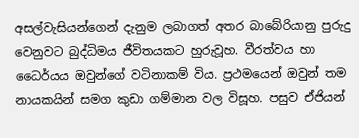අසල්වැසියන්ගෙන් දැනුම ලබාගත් අතර බාබේරියානු පුරුදු වෙනුවට බුද්ධිමය ජීවිතයකට හුරුවූහ. වීරත්වය හා ධෛර්යය ඔවුන්ගේ වටිනාකම් විය. ප්‍රථමයෙන් ඔවුන් තම නායකයින් සමග කුඩා ගම්මාන වල විසූහ. පසුව ඒජියන්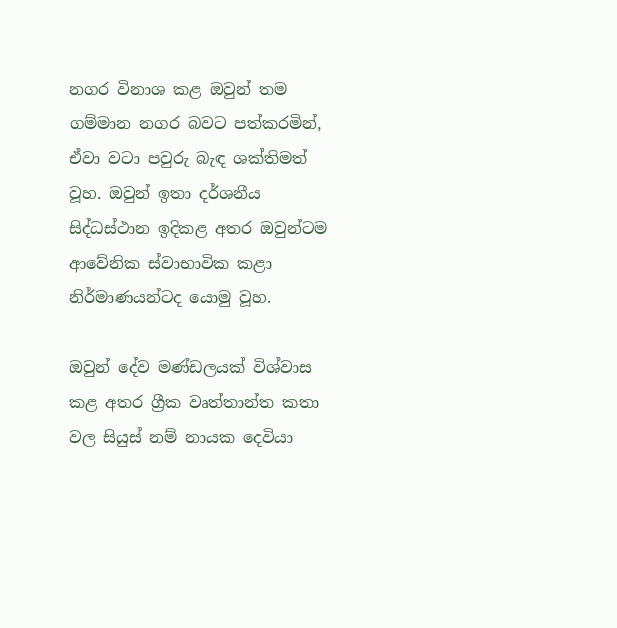නගර විනාශ කළ ඔවුන් තම ගම්මාන නගර බවට පත්කරමින්, ඒවා වටා පවුරු බැඳ ශක්තිමත් වූහ. ඔවුන් ඉතා දර්ශනීය සිද්ධස්ථාන ඉදිකළ අතර ඔවුන්ටම ආවේනික ස්වාභාවික කළා නිර්මාණයන්ටද යොමු වූහ.

ඔවුන් දේව මණ්ඩලයක් විශ්වාස කළ අතර ග්‍රීක වෘත්තාන්ත කතා වල සියුස් නම් නායක දෙවියා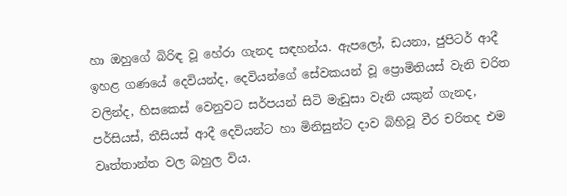හා ඔහුගේ බිරිඳ වූ හේරා ගැනද සඳහන්ය. ඇපලෝ, ඩයනා, ජුපිටර් ආදී ඉහළ ගණයේ දෙවියන්ද, දෙවියන්ගේ සේවකයන් වූ ප්‍රොමිතියස් වැනි චරිත වලින්ද, හිසකෙස් වෙනුවට සර්පයන් සිටි මැඩුසා වැනි යකුන් ගැනද, පර්සියස්, තීසියස් ආදී දෙවියන්ට හා මිනිසුන්ට දාව බිහිවූ වීර චරිතද එම වෘත්තාන්ත වල බහුල විය.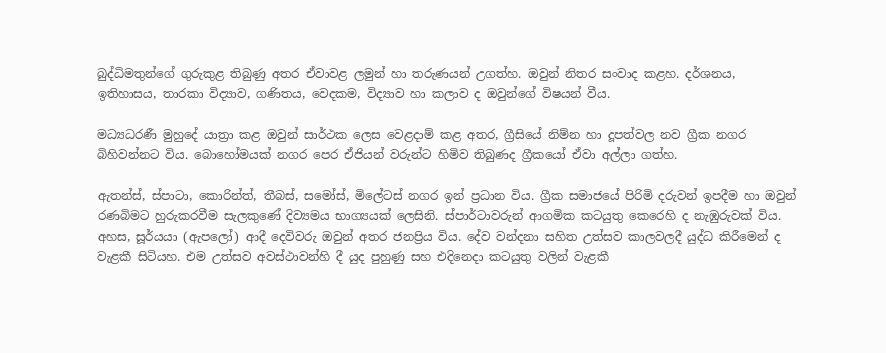බුද්ධිමතුන්ගේ ගුරුකුළ තිබුණු අතර ඒවාවළ ලමුන් හා තරුණයන් උගත්හ. ඔවුන් නිතර සංවාද කළහ. දර්ශනය, ඉතිහාසය, තාරකා විද්‍යාව, ගණිතය, වෙදකම, විද්‍යාව හා කලාව ද ඔවුන්ගේ විෂයන් වීය.

මධ්‍යධරණී මුහුදේ යාත්‍රා කළ ඔවුන් සාර්ථක ලෙස වෙළදාම් කළ අතර, ග්‍රීසියේ නිම්න හා දූපත්වල නව ග්‍රීක නගර බිහිවන්නට විය. බොහෝමයක් නගර පෙර ඒජියන් වරුන්ට හිමිව තිබුණද ග්‍රීකයෝ ඒවා අල්ලා ගත්හ.

ඇතන්ස්, ස්පාටා, කොරින්ත්, තීබස්, සමෝස්, මිලේටස් නගර ඉන් ප්‍රධාන විය. ග්‍රීක සමාජයේ පිරිමි දරුවන් ඉපදීම හා ඔවුන් රණබිමට හුරුකරවීම සැලකුණේ දිව්‍යමය භාග්‍යයක් ලෙසිනි. ස්පාර්ටාවරුන් ආගමික කටයුතු කෙරෙහි ද නැඹුරුවක් විය. අහස, සූර්යයා (ඇපලෝ) ආදී දෙවිවරු ඔවුන් අතර ජනප්‍රිය විය. දේව වන්දනා සහිත උත්සව කාලවලදී යුද්ධ කිරීමෙන් ද වැළකී සිටියහ. එම උත්සව අවස්ථාවන්හි දී යුද පුහුණු සහ එදිනෙදා කටයුතු වලින් වැළකී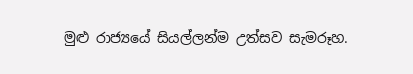මුළු රාජ්‍යයේ සියල්ලන්ම උත්සව සැමරූහ.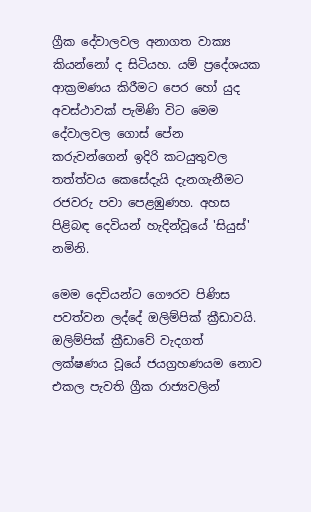ග්‍රීක දේවාලවල අනාගත වාක්‍ය කියන්නෝ ද සිටියහ. යම් ප්‍රදේශයක ආක්‍රමණය කිරීමට පෙර හෝ යුද අවස්ථාවක් පැමිණි විට මෙම දේවාලවල ගොස් පේන කරුවන්ගෙන් ඉදිරි කටයුතුවල තත්ත්වය කෙසේදැයි දැනගැනීමට රජවරු පවා පෙළඹුණහ. අහස පිළිබඳ දෙවියන් හැදින්වූයේ 'සියුස්' නමිනි.

මෙම දෙවියන්ට ගෞරව පිණිස පවත්වන ලද්දේ ඔලිම්පික් ක්‍රීඩාවයි. ඔලිම්පික් ක්‍රීඩාවේ වැදගත් ලක්ෂණය වූයේ ජයග්‍රහණයම නොව එකල පැවති ග්‍රීක රාජ්‍යවලින්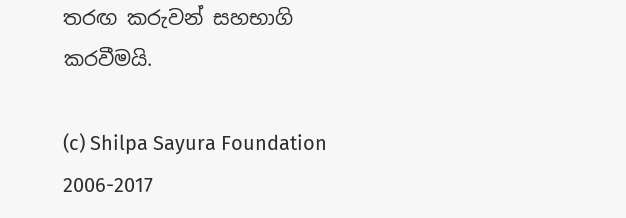තරඟ කරුවන් සහභාගි කරවීමයි.

(c) Shilpa Sayura Foundation 2006-2017